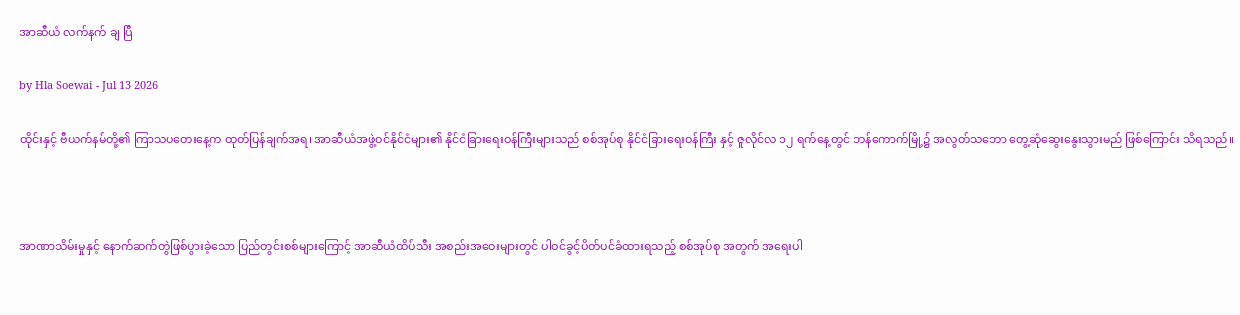အာဆီယံ လက်နက် ချ ပြီ

by Hla Soewai - Jul 13 2026

ထိုင်းနှင့် ဗီယက်နမ်တို့၏ ကြာသပတေးနေ့က ထုတ်ပြန်ချက်အရ၊ အာဆီယံအဖွဲ့ဝင်နိုင်ငံများ၏ နိုင်ငံခြားရေးဝန်ကြီးများသည် စစ်အုပ်စု နိုင်ငံခြားရေးဝန်ကြီး နှင့် ဇူလိုင်လ ၁၂ ရက်နေ့တွင် ဘန်ကောက်မြို့၌ အလွတ်သဘော တွေ့ဆုံဆွေးနွေးသွားမည် ဖြစ်ကြောင်း သိရသည်။



အာဏာသိမ်းမှုနှင့် နောက်ဆက်တွဲဖြစ်ပွားခဲ့သော ပြည်တွင်းစစ်များကြောင့် အာဆီယံထိပ်သီး အစည်းအဝေးများတွင် ပါဝင်ခွင့်ပိတ်ပင်ခံထားရသည့် စစ်အုပ်စု အတွက် အရေးပါ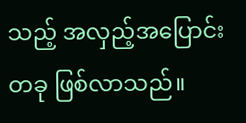သည့် အလှည့်အပြောင်းတခု ဖြစ်လာသည်။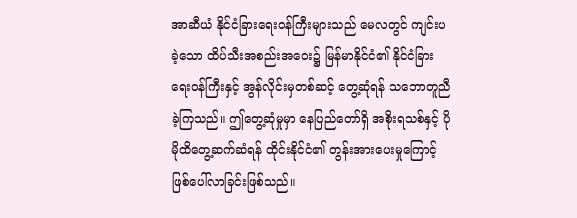အာဆီယံ နိုင်ငံခြားရေးဝန်ကြီးများသည် မေလတွင် ကျင်းပခဲ့သော ထိပ်သီးအစည်းအဝေး၌ မြန်မာနိုင်ငံ၏ နိုင်ငံခြားရေးဝန်ကြီးနှင့် အွန်လိုင်းမှတစ်ဆင့် တွေ့ဆုံရန် သဘောတူညီခဲ့ကြသည်။ ဤတွေ့ဆုံမှုမှာ နေပြည်တော်ရှိ အစိုးရသစ်နှင့် ပိုမိုထိတွေ့ဆက်ဆံရန် ထိုင်းနိုင်ငံ၏ တွန်းအားပေးမှုကြောင့် ဖြစ်ပေါ်လာခြင်းဖြစ်သည်။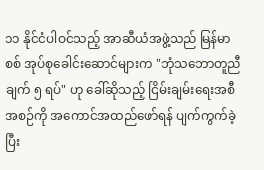၁၁ နိုင်ငံပါဝင်သည့် အာဆီယံအဖွဲ့သည် မြန်မာစစ် အုပ်စုခေါင်းဆောင်များက "ဘုံသဘောတူညီချက် ၅ ရပ်" ဟု ခေါ်ဆိုသည့် ငြိမ်းချမ်းရေးအစီအစဉ်ကို အကောင်အထည်ဖော်ရန် ပျက်ကွက်ခဲ့ပြီး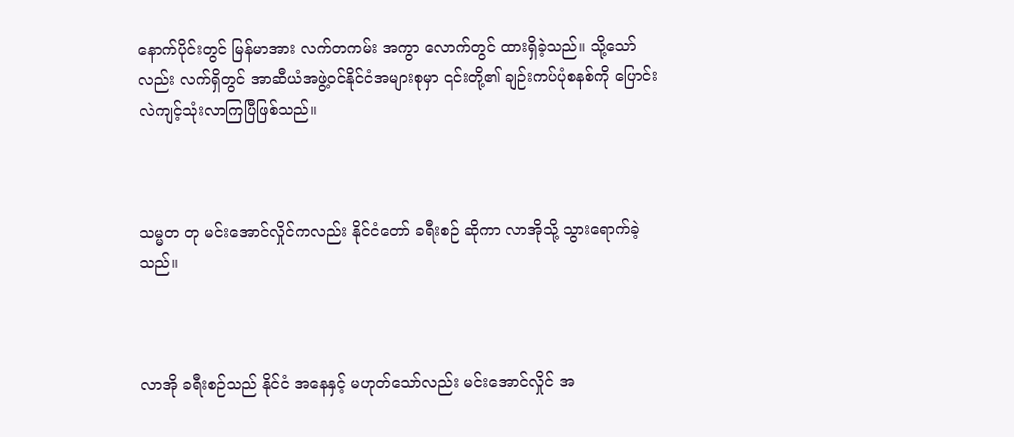နောက်ပိုင်းတွင် မြန်မာအား လက်တကမ်း အကွာ လောက်တွင် ထားရှိခဲ့သည်။ သို့သော်လည်း လက်ရှိတွင် အာဆီယံအဖွဲ့ဝင်နိုင်ငံအများစုမှာ ၎င်းတို့၏ ချဉ်းကပ်ပုံစနစ်ကို ပြောင်းလဲကျင့်သုံးလာကြပြီဖြစ်သည်။



သမ္မတ တု မင်းအောင်လှိုင်ကလည်း နိုင်ငံတော် ခရီးစဉ် ဆိုကာ လာအိုသို့ သွားရောက်ခဲ့သည်။



လာအို ခရီးစဉ်သည် နိုင်ငံ အနေနှင့် မဟုတ်သော်လည်း မင်းအောင်လှိုင် အ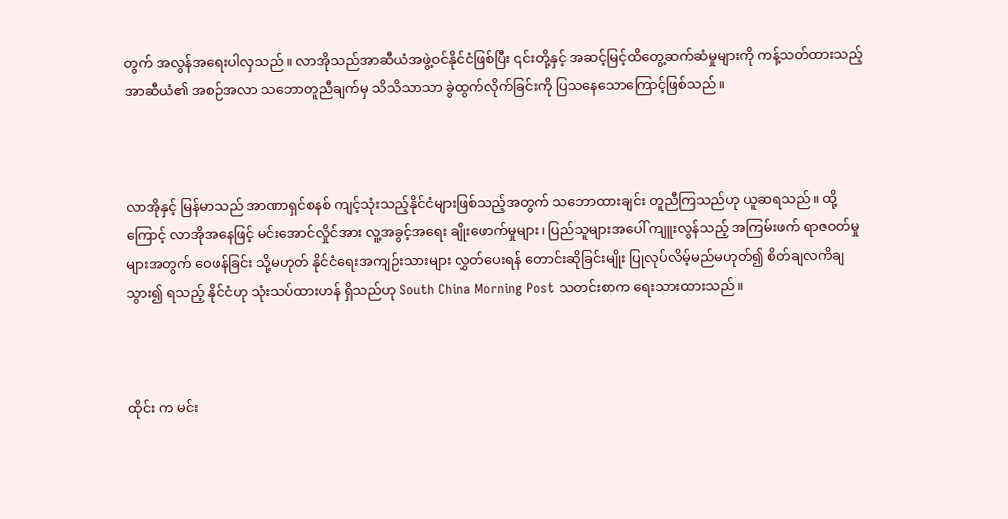တွက် အလွန်အရေးပါလှသည်။ လာအိုသည်အာဆီယံအဖွဲ့ဝင်နိုင်ငံဖြစ်ပြီး ၎င်းတို့နှင့် အဆင့်မြင့်ထိတွေ့ဆက်ဆံမှုများကို ကန့်သတ်ထားသည့် အာဆီယံ၏ အစဉ်အလာ သဘောတူညီချက်မှ သိသိသာသာ ခွဲထွက်လိုက်ခြင်းကို ပြသနေသောကြောင့်ဖြစ်သည်။



လာအိုနှင့် မြန်မာသည် အာဏာရှင်စနစ် ကျင့်သုံးသည့်နိုင်ငံများဖြစ်သည့်အတွက် သဘောထားချင်း တူညီကြသည်ဟု ယူဆရသည်။ ထို့ကြောင့် လာအိုအနေဖြင့် မင်းအောင်လှိုင်အား လူ့အခွင့်အရေး ချိုးဖောက်မှုများ၊ ပြည်သူများအပေါ် ကျူးလွန်သည့် အကြမ်းဖက် ရာဇဝတ်မှုများအတွက် ဝေဖန်ခြင်း သို့မဟုတ် နိုင်ငံရေးအကျဉ်းသားများ လွှတ်ပေးရန် တောင်းဆိုခြင်းမျိုး ပြုလုပ်လိမ့်မည်မဟုတ်၍ စိတ်ချလကိချ သွား၍ ရသည့် နိုင်ငံဟု သုံးသပ်ထားဟန် ရှိသည်ဟု South China Morning Post သတင်းစာက ရေးသားထားသည်။



ထိုင်း က မင်း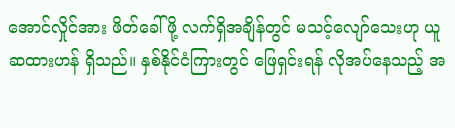အောင်လှိုင်အား ဖိတ်ခေါ်ဖို့ လက်ရှိအချိန်တွင် မသင့်လျော်သေးဟု ယူဆထားဟန် ရှိသည်။ နှစ်နိုင်ငံကြားတွင် ဖြေရှင်းရန် လိုအပ်နေသည့် အ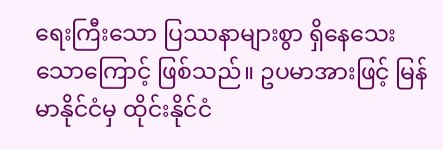ရေးကြီးသော ပြဿနာများစွာ ရှိနေသေးသောကြောင့် ဖြစ်သည်။ ဥပမာအားဖြင့် မြန်မာနိုင်ငံမှ ထိုင်းနိုင်ငံ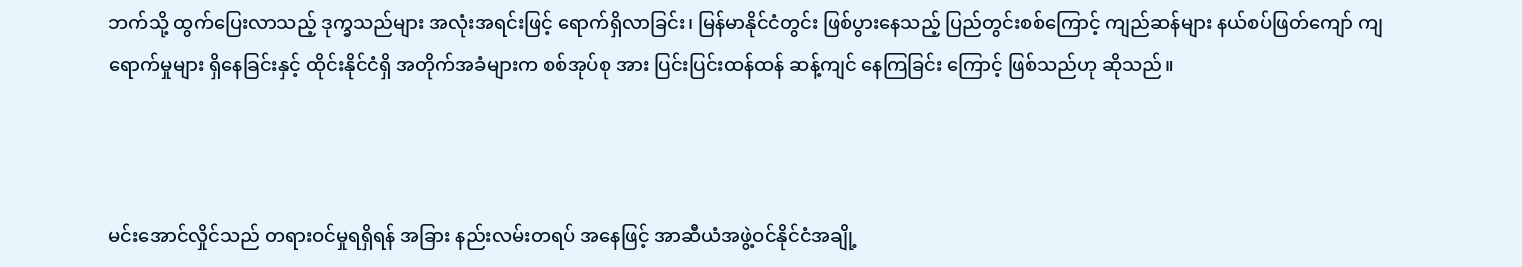ဘက်သို့ ထွက်ပြေးလာသည့် ဒုက္ခသည်များ အလုံးအရင်းဖြင့် ရောက်ရှိလာခြင်း၊ မြန်မာနိုင်ငံတွင်း ဖြစ်ပွားနေသည့် ပြည်တွင်းစစ်ကြောင့် ကျည်ဆန်များ နယ်စပ်ဖြတ်ကျော် ကျရောက်မှုများ ရှိနေခြင်းနှင့် ထိုင်းနိုင်ငံရှိ အတိုက်အခံများက စစ်အုပ်စု အား ပြင်းပြင်းထန်ထန် ဆန့်ကျင် နေကြခြင်း ကြောင့် ဖြစ်သည်ဟု ဆိုသည်။



မင်းအောင်လှိုင်သည် တရားဝင်မှုရရှိရန် အခြား နည်းလမ်းတရပ် အနေဖြင့် အာဆီယံအဖွဲ့ဝင်နိုင်ငံအချို့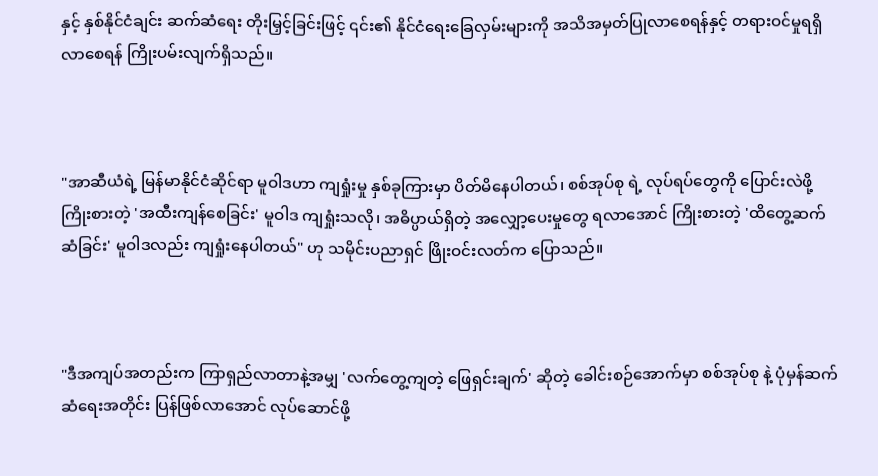နှင့် နှစ်နိုင်ငံချင်း ဆက်ဆံရေး တိုးမြှင့်ခြင်းဖြင့် ၎င်း၏ နိုင်ငံရေးခြေလှမ်းများကို အသိအမှတ်ပြုလာစေရန်နှင့် တရားဝင်မှုရရှိလာစေရန် ကြိုးပမ်းလျက်ရှိသည်။



"အာဆီယံရဲ့ မြန်မာနိုင်ငံဆိုင်ရာ မူဝါဒဟာ ကျရှုံးမှု နှစ်ခုကြားမှာ ပိတ်မိနေပါတယ်၊ စစ်အုပ်စု ရဲ့ လုပ်ရပ်တွေကို ပြောင်းလဲဖို့ ကြိုးစားတဲ့ 'အထီးကျန်စေခြင်း' မူဝါဒ ကျရှုံးသလို၊ အဓိပ္ပာယ်ရှိတဲ့ အလျှော့ပေးမှုတွေ ရလာအောင် ကြိုးစားတဲ့ 'ထိတွေ့ဆက်ဆံခြင်း' မူဝါဒလည်း ကျရှုံးနေပါတယ်" ဟု သမိုင်းပညာရှင် ဖြိုးဝင်းလတ်က ပြောသည်။



"ဒီအကျပ်အတည်းက ကြာရှည်လာတာနဲ့အမျှ 'လက်တွေ့ကျတဲ့ ဖြေရှင်းချက်' ဆိုတဲ့ ခေါင်းစဉ်အောက်မှာ စစ်အုပ်စု နဲ့ ပုံမှန်ဆက်ဆံရေးအတိုင်း ပြန်ဖြစ်လာအောင် လုပ်ဆောင်ဖို့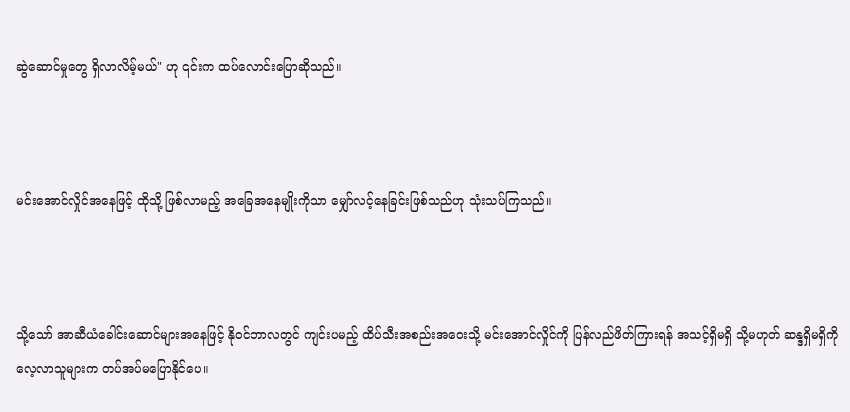ဆွဲဆောင်မှုတွေ ရှိလာလိမ့်မယ်" ဟု ၎င်းက ထပ်လောင်းပြောဆိုသည်။



မင်းအောင်လှိုင်အနေဖြင့် ထိုသို့ ဖြစ်လာမည့် အခြေအနေမျိုးကိုသာ မျှော်လင့်နေခြင်းဖြစ်သည်ဟု သုံးသပ်ကြသည်။



သို့သော် အာဆီယံခေါင်းဆောင်များအနေဖြင့် နိုဝင်ဘာလတွင် ကျင်းပမည့် ထိပ်သီးအစည်းအဝေးသို့ မင်းအောင်လှိုင်ကို ပြန်လည်ဖိတ်ကြားရန် အသင့်ရှိမရှိ သို့မဟုတ် ဆန္ဒရှိမရှိကို လေ့လာသူများက တပ်အပ်မပြောနိုင်ပေ။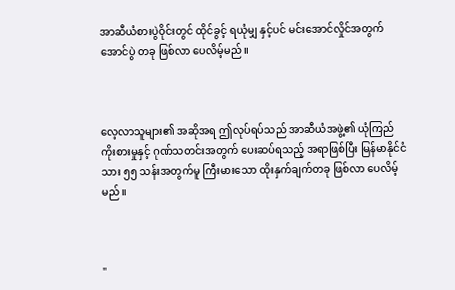အာဆီယံစားပွဲဝိုင်းတွင် ထိုင်ခွင့် ရယုံမျှ နှင့်ပင် မင်းအောင်လှိုင်အတွက် အောင်ပွဲ တခု ဖြစ်လာ ပေလိမ့်မည်။



လေ့လာသူများ၏ အဆိုအရ ဤလုပ်ရပ်သည် အာဆီယံအဖွဲ့၏ ယုံကြည်ကိုးစားမှုနှင့် ဂုဏ်သတင်းအတွက် ပေးဆပ်ရသည့် အရာဖြစ်ပြီး မြန်မာနိုင်ငံသား ၅၅ သန်းအတွက်မူ ကြီးမားသော ထိုးနှက်ချက်တခု ဖြစ်လာ ပေလိမ့်မည်။



"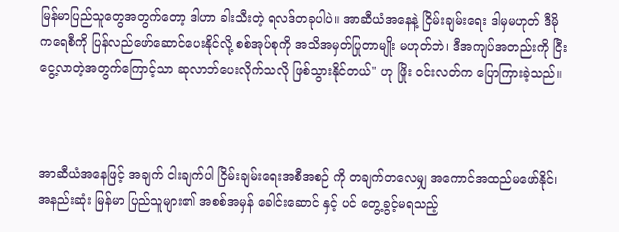မြန်မာပြည်သူတွေအတွက်တော့ ဒါဟာ ခါးသီးတဲ့ ရလဒ်တခုပါပဲ။ အာဆီယံအနေနဲ့ ငြိမ်းချမ်းရေး ဒါမှမဟုတ် ဒီမိုကရေစီကို ပြန်လည်ဖော်ဆောင်ပေးနိုင်လို့ စစ်အုပ်စုကို အသိအမှတ်ပြုတာမျိုး မဟုတ်ဘဲ၊ ဒီအကျပ်အတည်းကို ငြီးငွေ့လာတဲ့အတွက်ကြောင့်သာ ဆုလာဘ်ပေးလိုက်သလို ဖြစ်သွားနိုင်တယ်" ဟု ဖြိုး ဝင်းလတ်က ပြောကြားခဲ့သည်။



အာဆီယံအနေဖြင့် အချက် ငါးချက်ပါ ငြိမ်းချမ်းရေးအစီအစဉ် ကို တချက်တလေမျှ အကောင်အထည်မဖော်နိုင်၊ အနည်းဆုံး မြန်မာ ပြည်သူများ၏ အစစ်အမှန် ခေါင်းဆောင် နှင့် ပင် တွေ့ခွင့်မရသည့်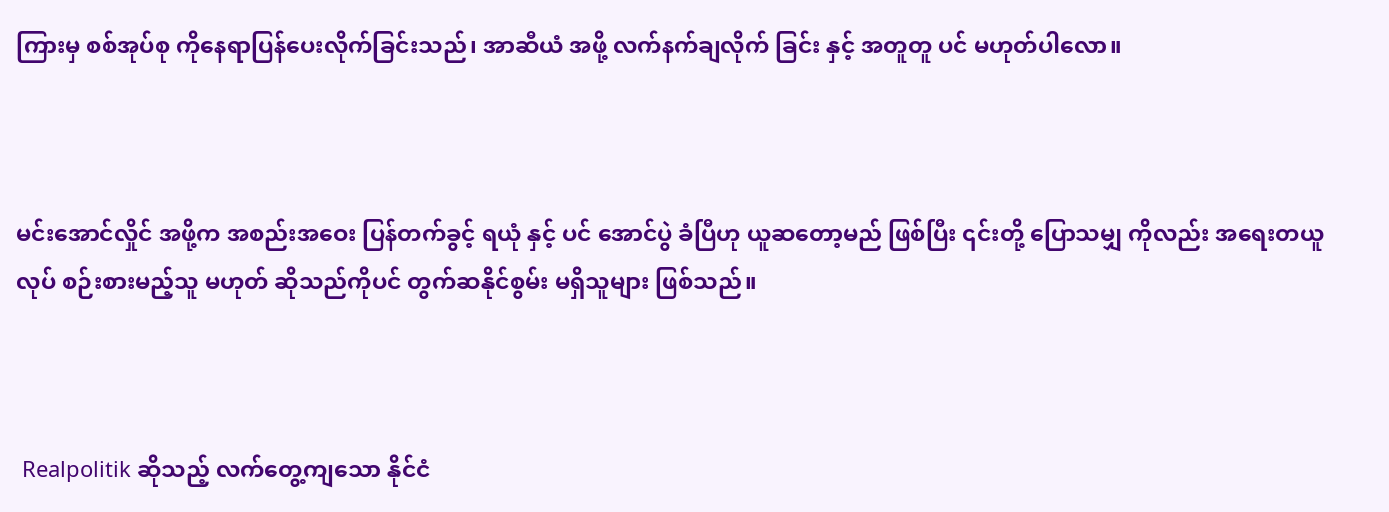ကြားမှ စစ်အုပ်စု ကိုနေရာပြန်ပေးလိုက်ခြင်းသည်၊ အာဆီယံ အဖို့ လက်နက်ချလိုက် ခြင်း နှင့် အတူတူ ပင် မဟုတ်ပါလော။



မင်းအောင်လှိုင် အဖို့က အစည်းအဝေး ပြန်တက်ခွင့် ရယုံ နှင့် ပင် အောင်ပွဲ ခံပြီဟု ယူဆတော့မည် ဖြစ်ပြီး ၎င်းတို့ ပြောသမျှ ကိုလည်း အရေးတယူလုပ် စဉ်းစားမည့်သူ မဟုတ် ဆိုသည်ကိုပင် တွက်ဆနိုင်စွမ်း မရှိသူများ ဖြစ်သည်။



 Realpolitik ဆိုသည့် လက်တွေ့ကျသော နိုင်ငံ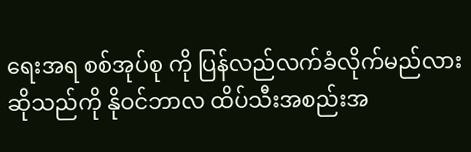ရေးအရ စစ်အုပ်စု ကို ပြန်လည်လက်ခံလိုက်မည်လားဆိုသည်ကို နိုဝင်ဘာလ ထိပ်သီးအစည်းအ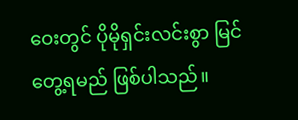ဝေးတွင် ပိုမိုရှင်းလင်းစွာ မြင်တွေ့ရမည် ဖြစ်ပါသည်။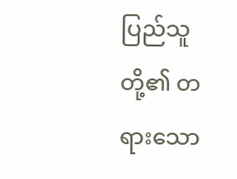ပြည်သူတို့၏ တရားသော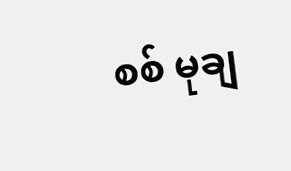စစ် မုချ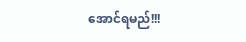အောင်ရမည်!!!